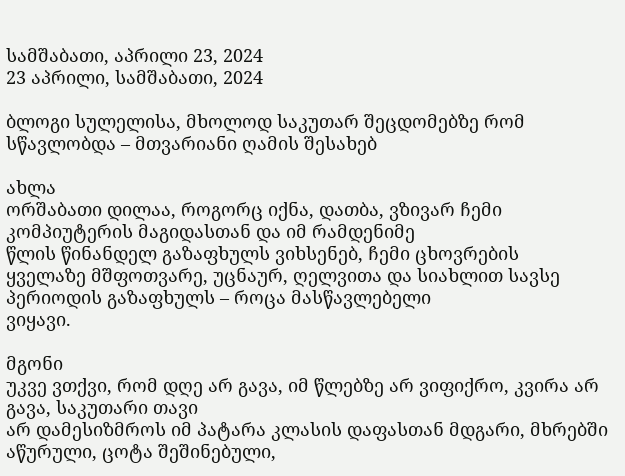სამშაბათი, აპრილი 23, 2024
23 აპრილი, სამშაბათი, 2024

ბლოგი სულელისა, მხოლოდ საკუთარ შეცდომებზე რომ სწავლობდა – მთვარიანი ღამის შესახებ

ახლა
ორშაბათი დილაა, როგორც იქნა, დათბა, ვზივარ ჩემი კომპიუტერის მაგიდასთან და იმ რამდენიმე
წლის წინანდელ გაზაფხულს ვიხსენებ, ჩემი ცხოვრების
ყველაზე მშფოთვარე, უცნაურ, ღელვითა და სიახლით სავსე პერიოდის გაზაფხულს – როცა მასწავლებელი
ვიყავი.

მგონი
უკვე ვთქვი, რომ დღე არ გავა, იმ წლებზე არ ვიფიქრო, კვირა არ გავა, საკუთარი თავი
არ დამესიზმროს იმ პატარა კლასის დაფასთან მდგარი, მხრებში აწურული, ცოტა შეშინებული,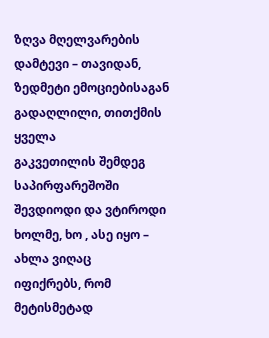ზღვა მღელვარების დამტევი – თავიდან, ზედმეტი ემოციებისაგან გადაღლილი, თითქმის ყველა
გაკვეთილის შემდეგ საპირფარეშოში შევდიოდი და ვტიროდი ხოლმე, ხო , ასე იყო – ახლა ვიღაც
იფიქრებს, რომ მეტისმეტად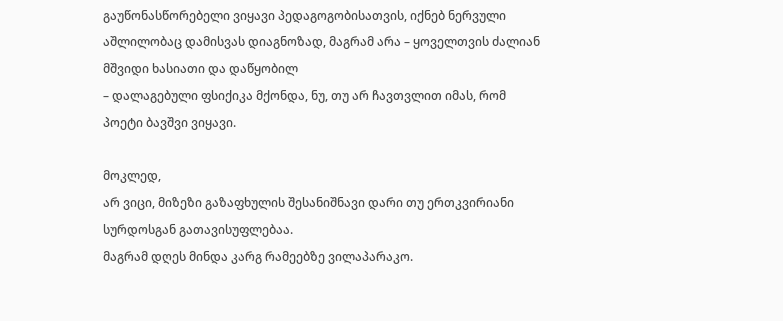გაუწონასწორებელი ვიყავი პედაგოგობისათვის, იქნებ ნერვული
აშლილობაც დამისვას დიაგნოზად, მაგრამ არა – ყოველთვის ძალიან მშვიდი ხასიათი და დაწყობილ
– დალაგებული ფსიქიკა მქონდა, ნუ, თუ არ ჩავთვლით იმას, რომ პოეტი ბავშვი ვიყავი.

მოკლედ,
არ ვიცი, მიზეზი გაზაფხულის შესანიშნავი დარი თუ ერთკვირიანი სურდოსგან გათავისუფლებაა.
მაგრამ დღეს მინდა კარგ რამეებზე ვილაპარაკო.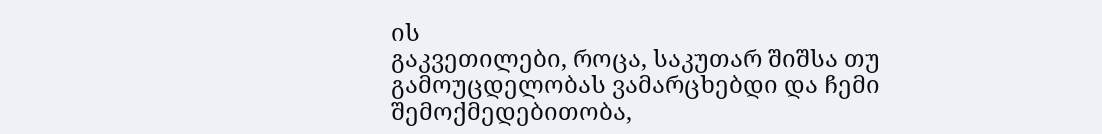ის
გაკვეთილები, როცა, საკუთარ შიშსა თუ გამოუცდელობას ვამარცხებდი და ჩემი შემოქმედებითობა,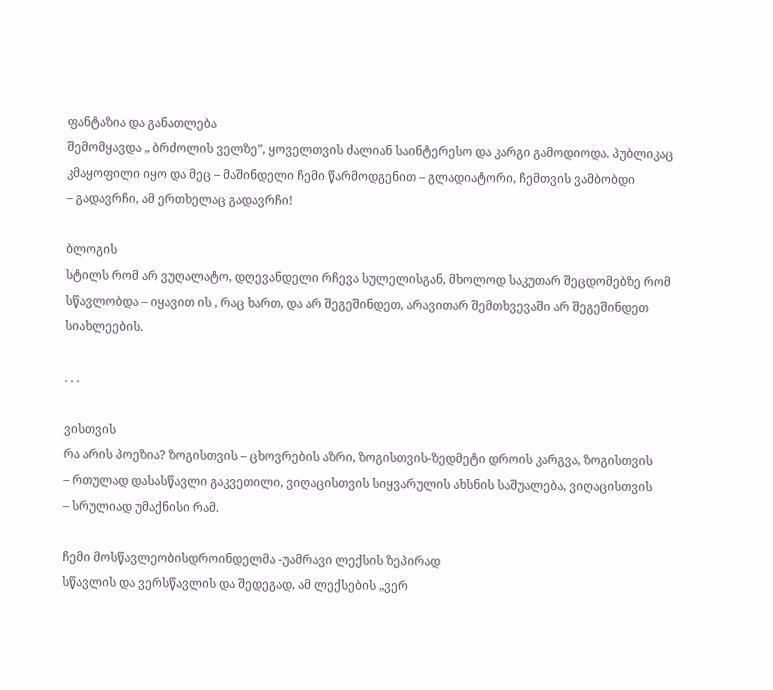ფანტაზია და განათლება
შემომყავდა „ ბრძოლის ველზე”, ყოველთვის ძალიან საინტერესო და კარგი გამოდიოდა. პუბლიკაც
კმაყოფილი იყო და მეც – მაშინდელი ჩემი წარმოდგენით – გლადიატორი, ჩემთვის ვამბობდი
– გადავრჩი, ამ ერთხელაც გადავრჩი!

ბლოგის
სტილს რომ არ ვუღალატო, დღევანდელი რჩევა სულელისგან, მხოლოდ საკუთარ შეცდომებზე რომ
სწავლობდა – იყავით ის , რაც ხართ, და არ შეგეშინდეთ, არავითარ შემთხვევაში არ შეგეშინდეთ
სიახლეების.

. . .

ვისთვის
რა არის პოეზია? ზოგისთვის – ცხოვრების აზრი, ზოგისთვის-ზედმეტი დროის კარგვა, ზოგისთვის
– რთულად დასასწავლი გაკვეთილი, ვიღაცისთვის სიყვარულის ახსნის საშუალება, ვიღაცისთვის
– სრულიად უმაქნისი რამ.

ჩემი მოსწავლეობისდროინდელმა -უამრავი ლექსის ზეპირად
სწავლის და ვერსწავლის და შედეგად, ამ ლექსების „ვერ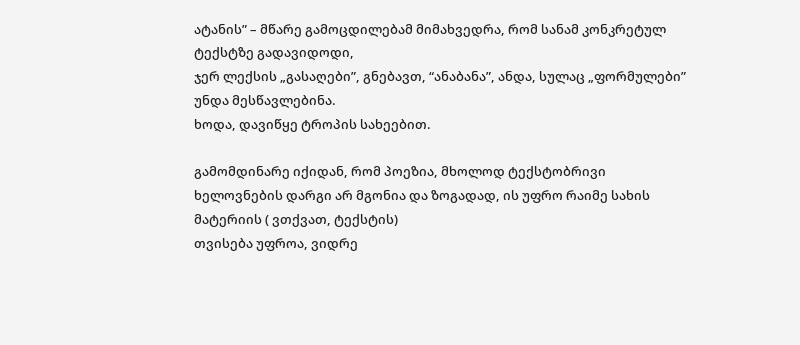ატანის” – მწარე გამოცდილებამ მიმახვედრა, რომ სანამ კონკრეტულ ტექსტზე გადავიდოდი,
ჯერ ლექსის „გასაღები”, გნებავთ, “ანაბანა”, ანდა, სულაც „ფორმულები” უნდა მესწავლებინა.
ხოდა, დავიწყე ტროპის სახეებით.

გამომდინარე იქიდან, რომ პოეზია, მხოლოდ ტექსტობრივი
ხელოვნების დარგი არ მგონია და ზოგადად, ის უფრო რაიმე სახის მატერიის ( ვთქვათ, ტექსტის)
თვისება უფროა, ვიდრე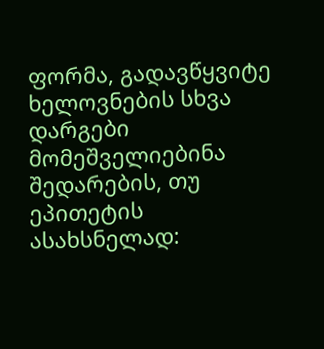ფორმა, გადავწყვიტე ხელოვნების სხვა დარგები მომეშველიებინა შედარების, თუ ეპითეტის ასახსნელად: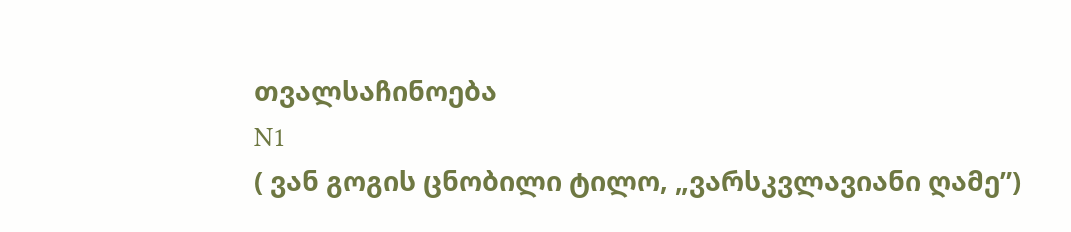თვალსაჩინოება
N1
( ვან გოგის ცნობილი ტილო, „ვარსკვლავიანი ღამე”)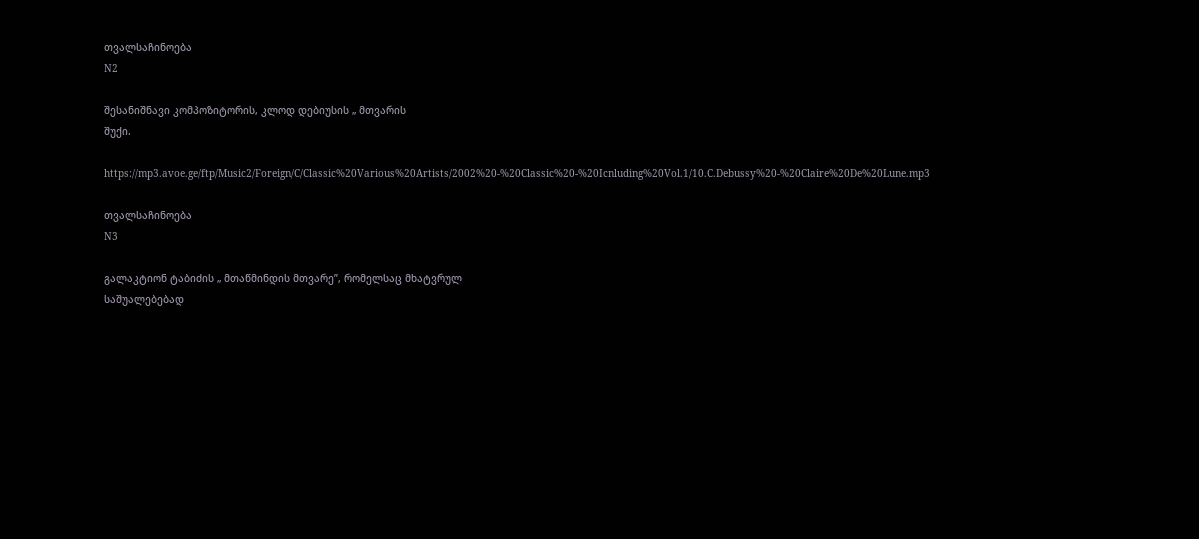თვალსაჩინოება
N2

შესანიშნავი კომპოზიტორის, კლოდ დებიუსის „ მთვარის
შუქი.

https://mp3.avoe.ge/ftp/Music2/Foreign/C/Classic%20Various%20Artists/2002%20-%20Classic%20-%20Icnluding%20Vol.1/10.C.Debussy%20-%20Claire%20De%20Lune.mp3

თვალსაჩინოება
N3

გალაკტიონ ტაბიძის „ მთაწმინდის მთვარე”, რომელსაც მხატვრულ
საშუალებებად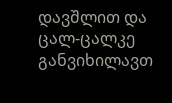დავშლით და ცალ-ცალკე განვიხილავთ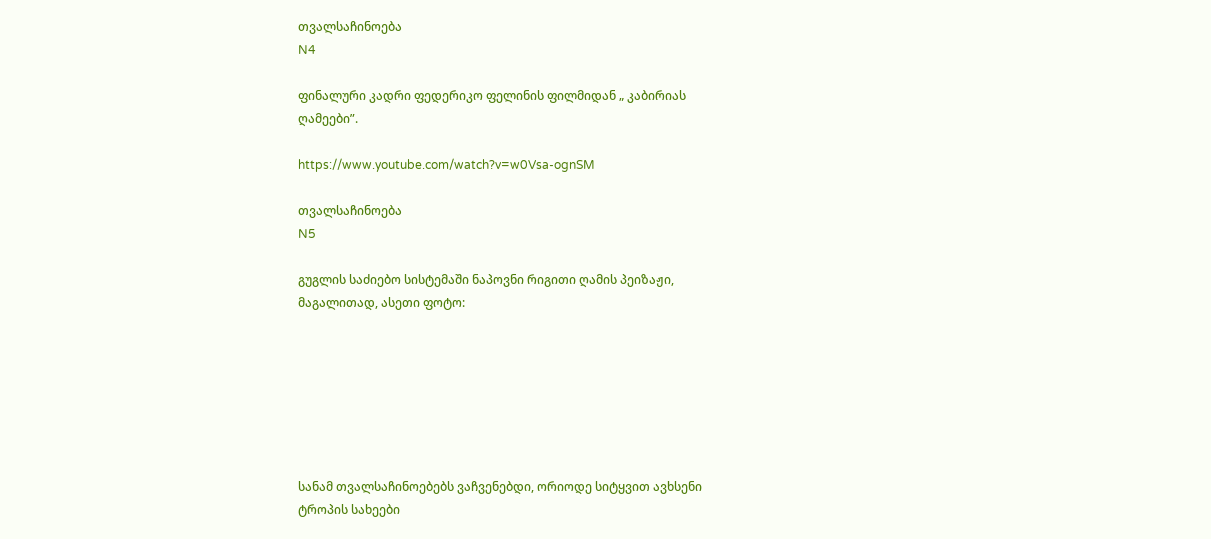თვალსაჩინოება
N4

ფინალური კადრი ფედერიკო ფელინის ფილმიდან „ კაბირიას
ღამეები”.

https://www.youtube.com/watch?v=w0Vsa-ognSM

თვალსაჩინოება
N5

გუგლის საძიებო სისტემაში ნაპოვნი რიგითი ღამის პეიზაჟი,
მაგალითად, ასეთი ფოტო:







სანამ თვალსაჩინოებებს ვაჩვენებდი, ორიოდე სიტყვით ავხსენი
ტროპის სახეები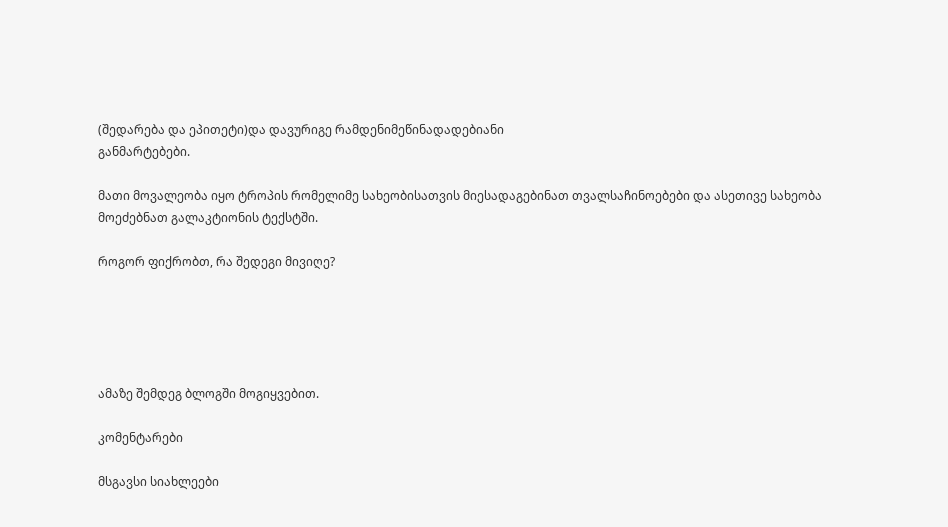(შედარება და ეპითეტი)და დავურიგე რამდენიმეწინადადებიანი
განმარტებები.

მათი მოვალეობა იყო ტროპის რომელიმე სახეობისათვის მიესადაგებინათ თვალსაჩინოებები და ასეთივე სახეობა
მოეძებნათ გალაკტიონის ტექსტში.

როგორ ფიქრობთ, რა შედეგი მივიღე?





ამაზე შემდეგ ბლოგში მოგიყვებით.

კომენტარები

მსგავსი სიახლეები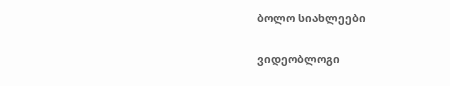ბოლო სიახლეები

ვიდეობლოგი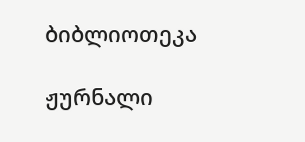ბიბლიოთეკა

ჟურნალი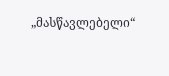„მასწავლებელი“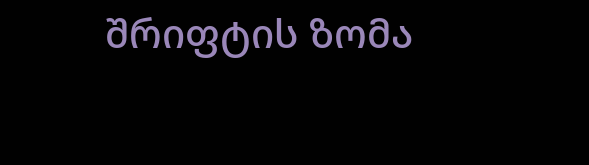შრიფტის ზომა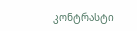კონტრასტი